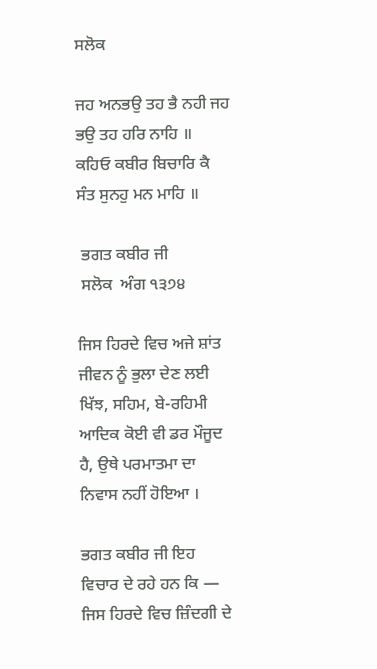ਸਲੋਕ

ਜਹ ਅਨਭਉ ਤਹ ਭੈ ਨਹੀ ਜਹ ਭਉ ਤਹ ਹਰਿ ਨਾਹਿ ॥
ਕਹਿਓ ਕਬੀਰ ਬਿਚਾਰਿ ਕੈ ਸੰਤ ਸੁਨਹੁ ਮਨ ਮਾਹਿ ॥

 ਭਗਤ ਕਬੀਰ ਜੀ
 ਸਲੋਕ  ਅੰਗ ੧੩੭੪

ਜਿਸ ਹਿਰਦੇ ਵਿਚ ਅਜੇ ਸ਼ਾਂਤ ਜੀਵਨ ਨੂੰ ਭੁਲਾ ਦੇਣ ਲਈ ਖਿੱਝ, ਸਹਿਮ, ਬੇ-ਰਹਿਮੀ ਆਦਿਕ ਕੋਈ ਵੀ ਡਰ ਮੌਜੂਦ ਹੈ, ਉਥੇ ਪਰਮਾਤਮਾ ਦਾ ਨਿਵਾਸ ਨਹੀਂ ਹੋਇਆ ।

ਭਗਤ ਕਬੀਰ ਜੀ ਇਹ ਵਿਚਾਰ ਦੇ ਰਹੇ ਹਨ ਕਿ — ਜਿਸ ਹਿਰਦੇ ਵਿਚ ਜ਼ਿੰਦਗੀ ਦੇ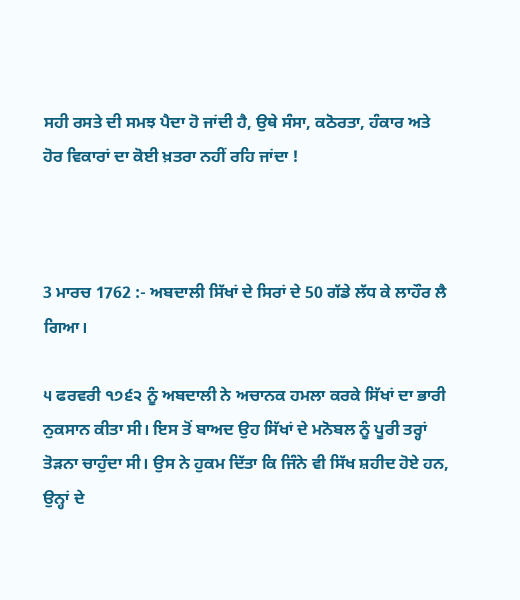ਸਹੀ ਰਸਤੇ ਦੀ ਸਮਝ ਪੈਦਾ ਹੋ ਜਾਂਦੀ ਹੈ, ਉਥੇ ਸੰਸਾ, ਕਠੋਰਤਾ, ਹੰਕਾਰ ਅਤੇ ਹੋਰ ਵਿਕਾਰਾਂ ਦਾ ਕੋਈ ਖ਼ਤਰਾ ਨਹੀਂ ਰਹਿ ਜਾਂਦਾ !



3 ਮਾਰਚ 1762 :- ਅਬਦਾਲੀ ਸਿੱਖਾਂ ਦੇ ਸਿਰਾਂ ਦੇ 50 ਗੱਡੇ ਲੱਧ ਕੇ ਲਾਹੌਰ ਲੈ ਗਿਆ।

੫ ਫਰਵਰੀ ੧੭੬੨ ਨੂੰ ਅਬਦਾਲੀ ਨੇ ਅਚਾਨਕ ਹਮਲਾ ਕਰਕੇ ਸਿੱਖਾਂ ਦਾ ਭਾਰੀ ਨੁਕਸਾਨ ਕੀਤਾ ਸੀ। ਇਸ ਤੋਂ ਬਾਅਦ ਉਹ ਸਿੱਖਾਂ ਦੇ ਮਨੋਬਲ ਨੂੰ ਪੂਰੀ ਤਰ੍ਹਾਂ ਤੋੜਨਾ ਚਾਹੁੰਦਾ ਸੀ। ਉਸ ਨੇ ਹੁਕਮ ਦਿੱਤਾ ਕਿ ਜਿੰਨੇ ਵੀ ਸਿੱਖ ਸ਼ਹੀਦ ਹੋਏ ਹਨ, ਉਨ੍ਹਾਂ ਦੇ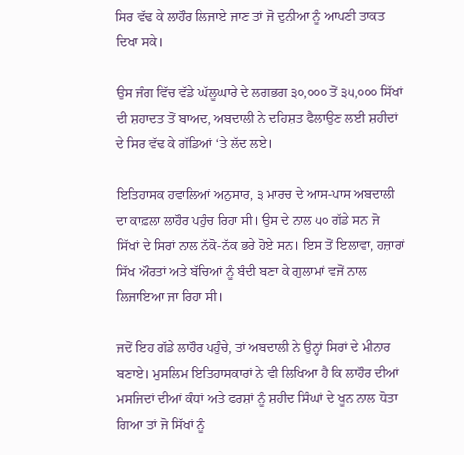ਸਿਰ ਵੱਢ ਕੇ ਲਾਹੌਰ ਲਿਜਾਏ ਜਾਣ ਤਾਂ ਜੋ ਦੁਨੀਆ ਨੂੰ ਆਪਣੀ ਤਾਕਤ ਦਿਖਾ ਸਕੇ।

ਉਸ ਜੰਗ ਵਿੱਚ ਵੱਡੇ ਘੱਲੂਘਾਰੇ ਦੇ ਲਗਭਗ ੩੦,੦੦੦ ਤੋਂ ੩੫,੦੦੦ ਸਿੱਖਾਂ ਦੀ ਸ਼ਹਾਦਤ ਤੋਂ ਬਾਅਦ, ਅਬਦਾਲੀ ਨੇ ਦਹਿਸ਼ਤ ਫੈਲਾਉਣ ਲਈ ਸ਼ਹੀਦਾਂ ਦੇ ਸਿਰ ਵੱਢ ਕੇ ਗੱਡਿਆਂ ‘ਤੇ ਲੱਦ ਲਏ।

ਇਤਿਹਾਸਕ ਹਵਾਲਿਆਂ ਅਨੁਸਾਰ, ੩ ਮਾਰਚ ਦੇ ਆਸ-ਪਾਸ ਅਬਦਾਲੀ ਦਾ ਕਾਫ਼ਲਾ ਲਾਹੌਰ ਪਹੁੰਚ ਰਿਹਾ ਸੀ। ਉਸ ਦੇ ਨਾਲ ੫੦ ਗੱਡੇ ਸਨ ਜੋ ਸਿੱਖਾਂ ਦੇ ਸਿਰਾਂ ਨਾਲ ਨੱਕੋ-ਨੱਕ ਭਰੇ ਹੋਏ ਸਨ। ਇਸ ਤੋਂ ਇਲਾਵਾ, ਹਜ਼ਾਰਾਂ ਸਿੱਖ ਔਰਤਾਂ ਅਤੇ ਬੱਚਿਆਂ ਨੂੰ ਬੰਦੀ ਬਣਾ ਕੇ ਗੁਲਾਮਾਂ ਵਜੋਂ ਨਾਲ ਲਿਜਾਇਆ ਜਾ ਰਿਹਾ ਸੀ।

ਜਦੋਂ ਇਹ ਗੱਡੇ ਲਾਹੌਰ ਪਹੁੰਚੇ, ਤਾਂ ਅਬਦਾਲੀ ਨੇ ਉਨ੍ਹਾਂ ਸਿਰਾਂ ਦੇ ਮੀਨਾਰ ਬਣਾਏ। ਮੁਸਲਿਮ ਇਤਿਹਾਸਕਾਰਾਂ ਨੇ ਵੀ ਲਿਖਿਆ ਹੈ ਕਿ ਲਾਹੌਰ ਦੀਆਂ ਮਸਜਿਦਾਂ ਦੀਆਂ ਕੰਧਾਂ ਅਤੇ ਫਰਸ਼ਾਂ ਨੂੰ ਸ਼ਹੀਦ ਸਿੰਘਾਂ ਦੇ ਖੂਨ ਨਾਲ ਧੋਤਾ ਗਿਆ ਤਾਂ ਜੋ ਸਿੱਖਾਂ ਨੂੰ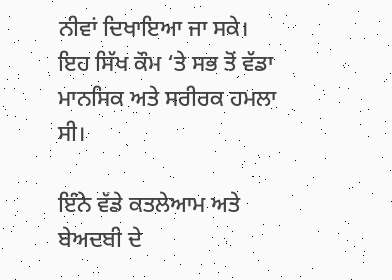ਨੀਵਾਂ ਦਿਖਾਇਆ ਜਾ ਸਕੇ। ਇਹ ਸਿੱਖ ਕੌਮ ‘ਤੇ ਸਭ ਤੋਂ ਵੱਡਾ ਮਾਨਸਿਕ ਅਤੇ ਸਰੀਰਕ ਹਮਲਾ ਸੀ।

ਇੰਨੇ ਵੱਡੇ ਕਤਲੇਆਮ ਅਤੇ ਬੇਅਦਬੀ ਦੇ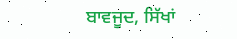ਬਾਵਜੂਦ, ਸਿੱਖਾਂ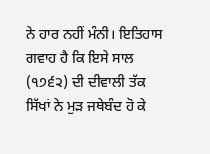ਨੇ ਹਾਰ ਨਹੀਂ ਮੰਨੀ। ਇਤਿਹਾਸ ਗਵਾਹ ਹੈ ਕਿ ਇਸੇ ਸਾਲ (੧੭੬੨) ਦੀ ਦੀਵਾਲੀ ਤੱਕ ਸਿੱਖਾਂ ਨੇ ਮੁੜ ਜਥੇਬੰਦ ਹੋ ਕੇ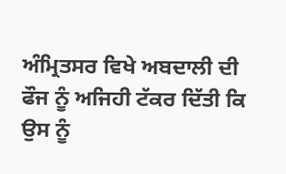ਅੰਮ੍ਰਿਤਸਰ ਵਿਖੇ ਅਬਦਾਲੀ ਦੀ ਫੌਜ ਨੂੰ ਅਜਿਹੀ ਟੱਕਰ ਦਿੱਤੀ ਕਿ ਉਸ ਨੂੰ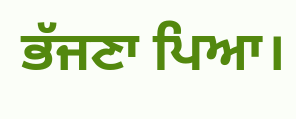ਭੱਜਣਾ ਪਿਆ।